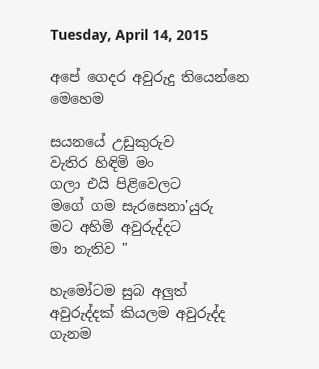Tuesday, April 14, 2015

අපේ ගෙදර අවුරුදු තියෙන්නෙ මෙහෙම

සයනයේ උඩුකුරුව
වැතිර හිඳිමි මං
ගලා එයි පිළිවෙලට
මගේ ගම සැරසෙනා'යුරු
මට අහිමි අවුරුද්දට
මා නැතිව "

හැමෝටම සුබ අලුත් අවුරුද්දක් කියලම අවුරුද්ද ගැනම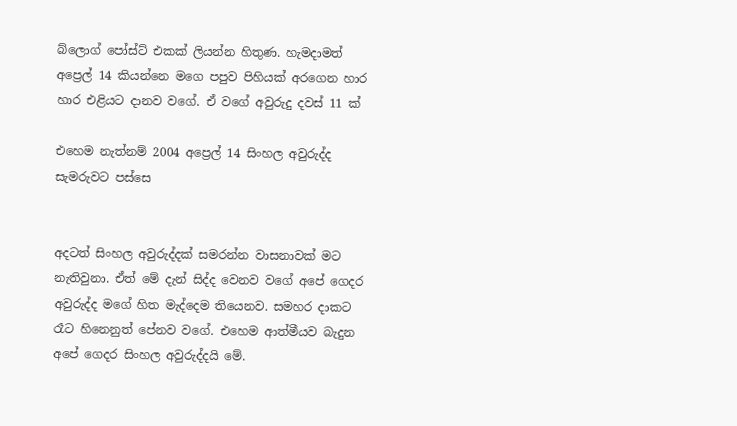බ්ලොග් පෝස්ට් එකක් ලියන්න හිතුණ. හැමදාමත් අප්‍රෙල් 14 කියන්නෙ මගෙ පපුව පිහියක් අරගෙන හාර හාර එළියට දානව වගේ. ඒ වගේ අවුරුදු දවස් 11 ක්

එහෙම නැත්නම් 2004 අප්‍රෙල් 14 සිංහල අවුරුද්ද සැමරුවට පස්සෙ


අදටත් සිංහල අවුරුද්දක් සමරන්න වාසනාවක් මට නැතිවුනා. ඒත් මේ දැන් සිද්ද වෙනව වගේ අපේ ගෙදර අවුරුද්ද මගේ හිත මැද්දෙම තියෙනව. සමහර දාකට රෑට හිනෙනුත් පේනව වගේ. එහෙම ආත්මීයව බැදුන අපේ ගෙදර සිංහල අවුරුද්දයි මේ.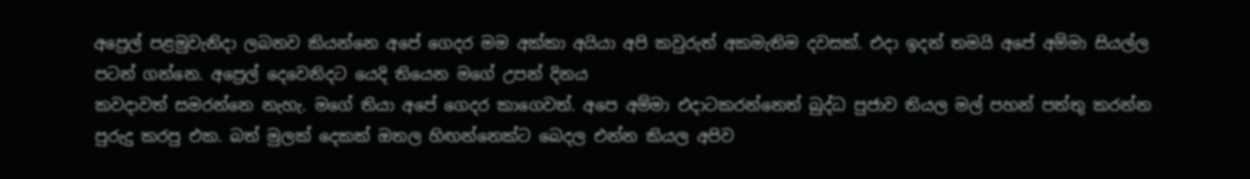අප්‍රෙල් පළමුවැනිදා ලබනව කියන්නෙ අපේ ගෙදර මම අක්කා අයියා අපි කවුරුත් අකමැතිම දවසක්. එදා ඉදන් තමයි අපේ අම්මා සියල්ල පටන් ගන්නෙ. අප්‍රෙල් දෙවෙනිදට යෙදි තියෙන මගේ උපන් දිනය
කවදාවත් සමරන්නෙ නැහැ. මගේ තියා අපේ ගෙදර කාගෙවත්. අපෙ අම්මා එදාටකරන්නෙත් බුද්ධ පුජාව තියල මල් පහන් පත්තු කරන්න පුරුදු කරපු එක. බත් මුලක් දෙකක් ඔතල හිඟන්නෙක්ට බෙදල එන්න කියල අපිව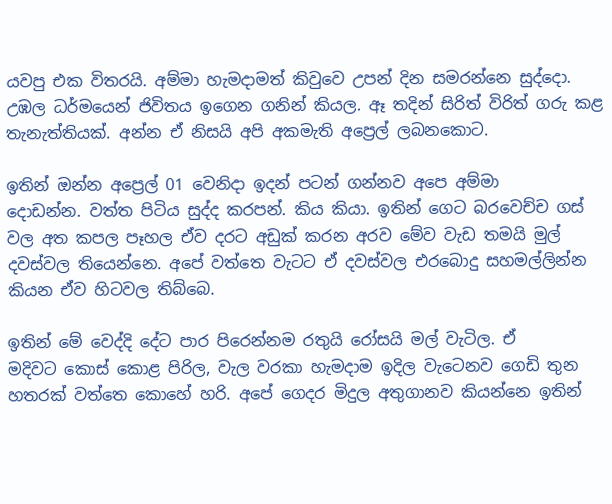යවපු එක විතරයි. අම්මා හැමදාමත් කිවුවෙ උපන් දින සමරන්නෙ සුද්දො. උඹල ධර්මයෙන් ජිවිතය ඉගෙන ගනින් කියල. ඈ තදින් සිරිත් විරිත් ගරු කළ තැනැත්තියක්. අන්න ඒ නිසයි අපි අකමැති අප්‍රෙල් ලබනකොට.

ඉතින් ඔන්න අප්‍රෙල් 01 වෙනිදා ඉදන් පටන් ගන්නව අපෙ අම්මා
දොඩන්න. වත්ත පිටිය සුද්ද කරපන්. කිය කියා. ඉතින් ගෙට බරවෙච්ච ගස් වල අත කපල පෑහල ඒව දරට අඩුක් කරන අරව මේව වැඩ තමයි මුල් දවස්වල තියෙන්නෙ. අපේ වත්තෙ වැටට ඒ දවස්වල එරබොදු සහමල්ලින්න කියන ඒව හිටවල තිබ්බෙ.

ඉතින් මේ වෙද්දි දේට පාර පිරෙන්නම රතුයි රෝසයි මල් වැටිල. ඒ
මදිවට කොස් කොළ පිරිල, වැල වරකා හැමදාම ඉදිල වැටෙනව ගෙඩි තුන හතරක් වත්තෙ කොහේ හරි. අපේ ගෙදර මිදුල අතුගානව කියන්නෙ ඉතින්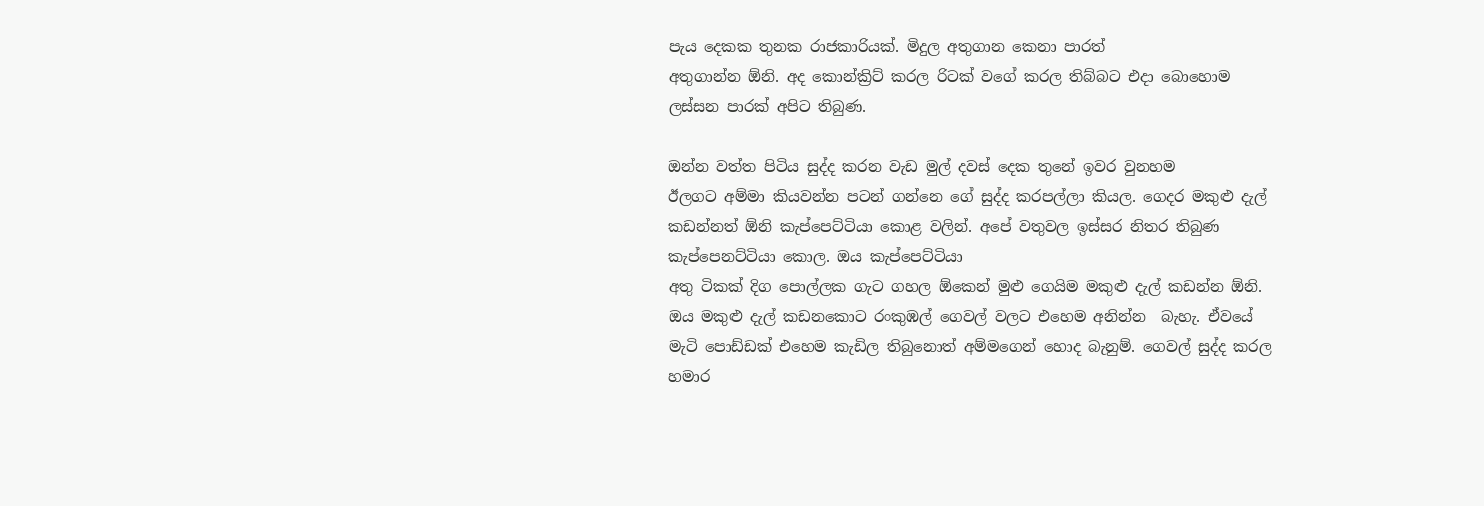පැය දෙකක තුනක රාජකාරියක්. මිදුල අතුගාන කෙනා පාරත්
අතුගාන්න ඕනි. අද කොන්ක්‍රිට් කරල රිටක් වගේ කරල තිබ්බට එදා බොහොම ලස්සන පාරක් අපිට තිබුණ.

ඔන්න වත්ත පිටිය සුද්ද කරන වැඩ මුල් දවස් දෙක තුනේ ඉවර වුනහම
ඊලගට අම්මා කියවන්න පටන් ගන්නෙ ගේ සුද්ද කරපල්ලා කියල. ගෙදර මකුළු දැල් කඩන්නත් ඕනි කැප්පෙට්ටියා කොළ වලින්. අපේ වතුවල ඉස්සර නිතර තිබුණ කැප්පෙනට්ටියා කොල. ඔය කැප්පෙට්ටියා
අතු ටිකක් දිග පොල්ලක ගැට ගහල ඕකෙන් මුළු ගෙයිම මකුළු දැල් කඩන්න ඕනි. ඔය මකුළු දැල් කඩනකොට රංකුඹල් ගෙවල් වලට එහෙම අනින්න  බැහැ. ඒවයේ මැටි පොඩ්ඩක් එහෙම කැඩිල තිබුනොත් අම්මගෙන් හොද බැනුම්. ගෙවල් සුද්ද කරල හමාර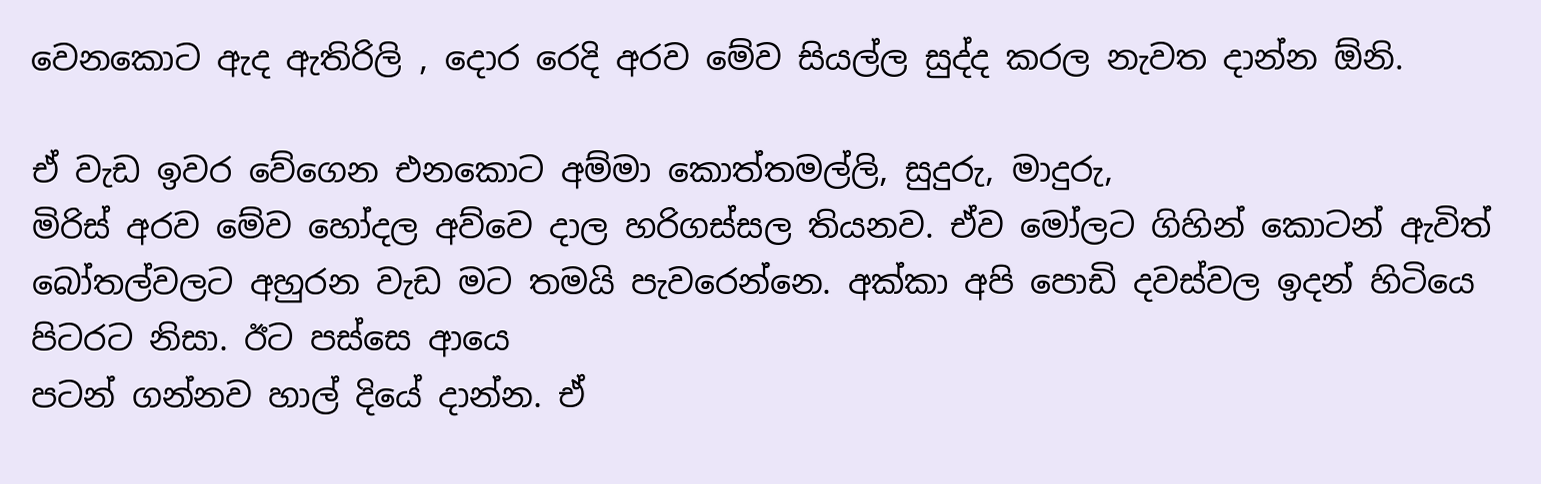වෙනකොට ඇද ඇතිරිලි , දොර රෙදි අරව මේව සියල්ල සුද්ද කරල නැවත දාන්න ඕනි.

ඒ වැඩ ඉවර වේගෙන එනකොට අම්මා කොත්තමල්ලි, සුදුරු, මාදුරු,
මිරිස් අරව මේව හෝදල අව්වෙ දාල හරිගස්සල තියනව. ඒව මෝලට ගිහින් කොටන් ඇවිත් බෝතල්වලට අහුරන වැඩ මට තමයි පැවරෙන්නෙ. අක්කා අපි පොඩි දවස්වල ඉදන් හිටියෙ පිටරට නිසා. ඊට පස්සෙ ආයෙ
පටන් ගන්නව හාල් දියේ දාන්න. ඒ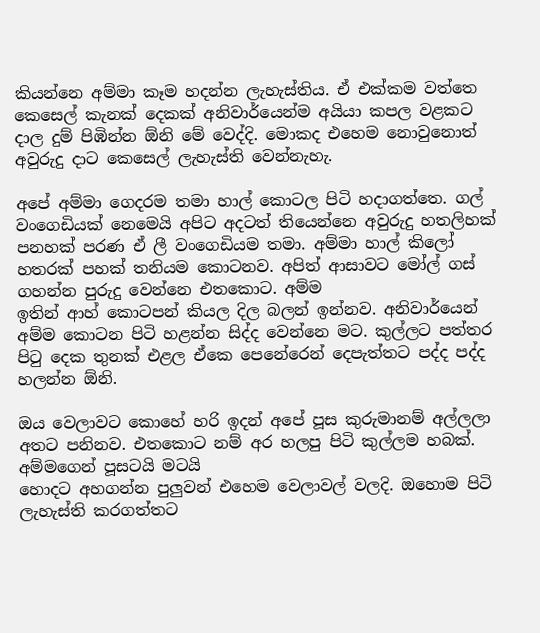කියන්නෙ අම්මා කෑම හදන්න ලැහැස්තිය. ඒ එක්කම වත්තෙ කෙසෙල් කැනක් දෙකක් අනිවාර්යෙන්ම අයියා කපල වළකට දාල දුම් පිඹින්න ඕනි මේ වෙද්දි. මොකද එහෙම නොවුනොත් අවුරුදු දාට කෙසෙල් ලැහැස්ති වෙන්නැහැ.

අපේ අම්මා ගෙදරම තමා හාල් කොටල පිටි හදාගත්තෙ. ගල්
වංගෙඩියක් නෙමෙයි අපිට අදටත් තියෙන්නෙ අවුරුදු හතලිහක් පනහක් පරණ ඒ ලී වංගෙඩියම තමා. අම්මා හාල් කිලෝ හතරක් පහක් තනියම කොටනව. අපිත් ආසාවට මෝල් ගස් ගහන්න පුරුදු වෙන්නෙ එතකොට. අම්ම
ඉතින් ආහ් කොටපන් කියල දිල බලන් ඉන්නව. අනිවාර්යෙන් අම්ම කොටන පිටි හළන්න සිද්ද වෙන්නෙ මට. කුල්ලට පත්තර පිටු දෙක තුනක් එළල ඒකෙ පෙනේරෙන් දෙපැත්තට පද්ද පද්ද හලන්න ඕනි.

ඔය වෙලාවට කොහේ හරි ඉදන් අපේ පූස කුරුමානම් අල්ලලා අතට පනිනව. එතකොට නම් අර හලපු පිටි කුල්ලම හබක්. අම්මගෙන් පූසටයි මටයි
හොදට අහගන්න පුලුවන් එහෙම වෙලාවල් වලදි. ඔහොම පිටි ලැහැස්ති කරගත්තට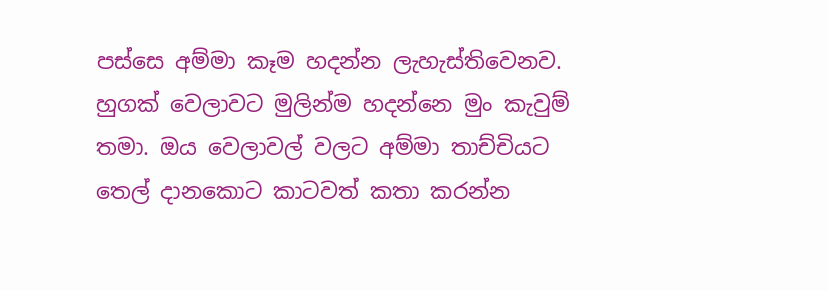පස්සෙ අම්මා කෑම හදන්න ලැහැස්තිවෙනව. හුගක් වෙලාවට මුලින්ම හදන්නෙ මුං කැවුම් තමා. ඔය වෙලාවල් වලට අම්මා තාච්චියට තෙල් දානකොට කාටවත් කතා කරන්න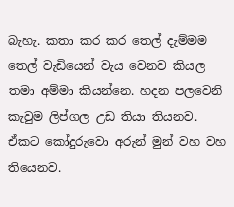බැහැ. කතා කර කර තෙල් දැම්මම තෙල් වැඩියෙන් වැය වෙනව කියල තමා අම්මා කියන්නෙ. හදන පලවෙනි කැවුම ලිප්ගල උඩ තියා තියනව. ඒකට කෝදුරුවො අරුන් මුන් වහ වහ තියෙනව.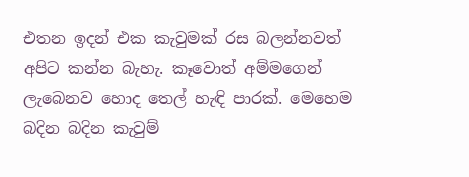එතන ඉදන් එක කැවුමක් රස බලන්නවත් අපිට කන්න බැහැ. කෑවොත් අම්මගෙන් ලැබෙනව හොද තෙල් හැඳි පාරක්. මෙහෙම බදින බදින කැවුම්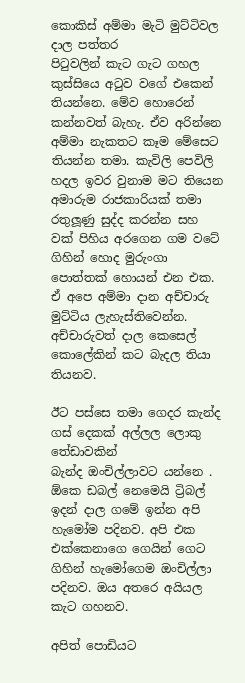කොකිස් අම්මා මැටි මුට්ටිවල දාල පත්තර
පිටුවලින් කැට ගැට ගහල කුස්සියෙ අටුව වගේ එකෙන් තියන්නෙ. මේව හොරෙන් කන්නවත් බැහැ. ඒව අරින්නෙ අම්මා නැකතට කෑම මේසෙට තියන්න තමා. කැවිලි පෙවිලි හදල ඉවර වුනාම මට තියෙන අමාරුම රාජකාරියක් තමා රතුලූණු සුද්ද කරන්න සහ වක් පිහිය අරගෙන ගම වටේ ගිහින් හොද මුරුංගා පොත්තක් හොයන් එන එක. ඒ අපෙ අම්මා දාන අච්චාරු මුට්ටිය ලැහැස්තිවෙන්න. අච්චාරුවත් දාල කෙසෙල් කොලේකින් කට බැදල තියා තියනව.

ඊට පස්සෙ තමා ගෙදර කැන්ද ගස් දෙකක් අල්ලල ලොකු තේඩාවකින්
බැන්ද ඔංචිල්ලාවට යන්නෙ . ඕකෙ ඩබල් නෙමෙයි ට්‍රිබල් ඉදන් දාල ගමේ ඉන්න අපි හැමෝම පදිනව. අපි එක එක්කෙනාගෙ ගෙයින් ගෙට ගිහින් හැමෝගෙම ඔංචිල්ලා පදිනව. ඔය අතරෙ අයියල කැට ගහනව.

අපිත් පොඩියට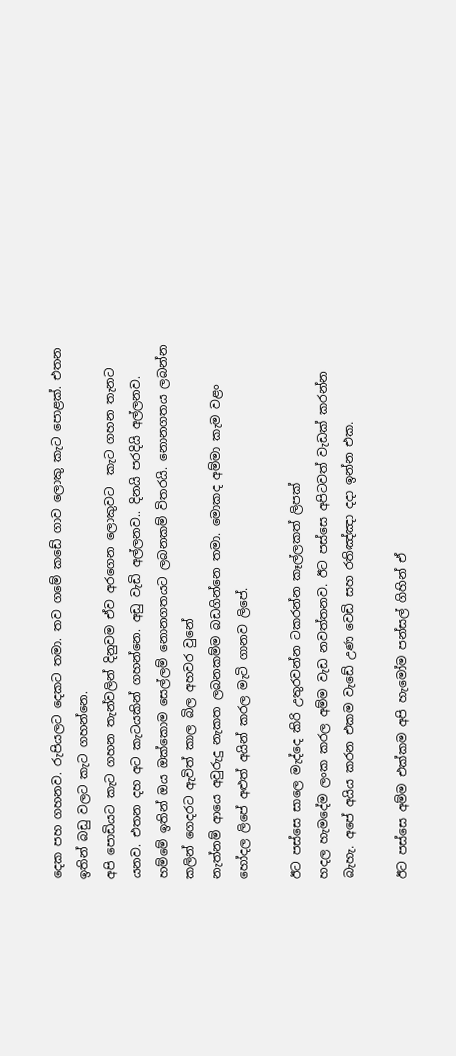දෙක පහ ගහනව. රුපියලට දෙකට තමා. තව ගමේ කඩේ ගාව ලොකු කැට පොළක්. එතන ඉතින් බඩු වලට කැට ගහන්නෙ.
අපි පොඩියට කැට ගහන තැන්වලින් දිනුවම ඒව අරගෙන ලොකුවට  කැට ගහන තැනට යනව. එතන දහ අට කැටයකින් ගහන්නෙ. අඩු වැඩි අල්ලනව.. දිනයි පරදියි අල්ලනව. හම්මේ ඉතින් ඔය ඔක්කොම සෙල්ලම් නොනගතයට ලබනකම් විතරයි. නොනගතය ලබන්න කලින් ගෙදරට ඇවිත් කාල බිල අහවර වුනේ
නැත්නම් ආයෙ අවුරුදු නැකත ලබනකම්ම බඩගින්නෙ තමා. මොකද අම්මා කැම වළං හෝදල ලිපේ අළුත් අයින් කරල මැටි ගානව ලිපේ.

ඊට පස්සෙ සාලෙ මැද්දෙ කිරි උතුරවන්න ටකරන්න කෑල්ලකත් ලිපක්
හදල හැමදේම ලංක කරල අම්ම වැඩ නවත්තනව. ඊට පස්සෙ අපිටවත් වැඩක් කරන්න බැහැ. අපේ අයිය කරන එකම වැඩේ උණ වෙඩි සහ රතිඤ්ඤා දදා ඉන්න එක.

ඊට පස්සෙ අම්ම එක්කම අපි හැමෝම පන්සල් ගිහින් ඒ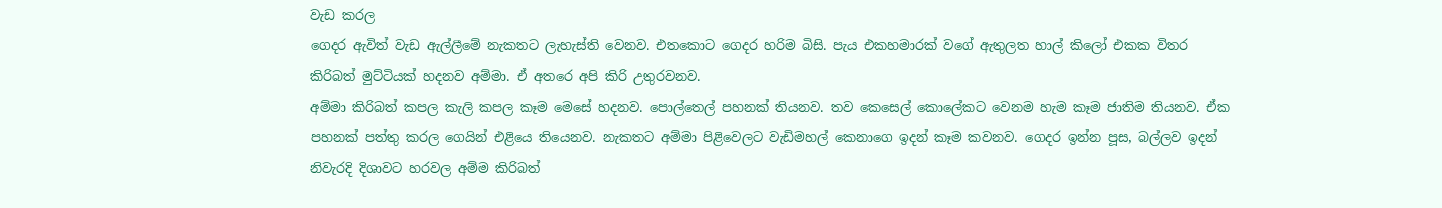වැඩ කරල
ගෙදර ඇවිත් වැඩ ඇල්ලීමේ නැකතට ලැහැස්ති වෙනව. එතකොට ගෙදර හරිම බිසි. පැය එකහමාරක් වගේ ඇතුලත හාල් කිලෝ එකක විතර කිරිබත් මුට්ටියක් හදනව අම්මා. ඒ අතරෙ අපි කිරි උතුරවනව.
අම්මා කිරිබත් කපල කැලි කපල කෑම මෙසේ හදනව. පොල්තෙල් පහනක් තියනව. තව කෙසෙල් කොලේකට වෙනම හැම කෑම ජාතිම තියනව. ඒක පහනක් පත්තු කරල ගෙයින් එළියෙ තියෙනව. නැකතට අම්මා පිළිවෙලට වැඩිමහල් කෙනාගෙ ඉදන් කෑම කවනව. ගෙදර ඉන්න පූස, බල්ලව ඉදන් නිවැරදි දිශාවට හරවල අම්ම කිරිබත්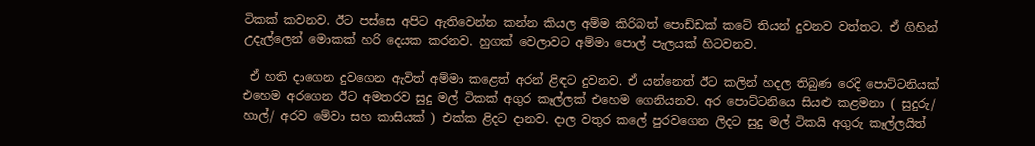ටිකක් කවනව. ඊට පස්සෙ අපිට ඇතිවෙන්න කන්න කියල අම්ම කිරිබත් පොඩ්ඩක් කටේ තියන් දුවනව වත්තට. ඒ ගිහින් උදැල්ලෙන් මොකක් හරි දෙයක කරනව. හුගක් වෙලාවට අම්මා පොල් පැලයක් හිටවනව.

 ඒ හති දාගෙන දුවගෙන ඇවිත් අම්මා කළෙත් අරන් ළිඳට දුවනව. ඒ යන්නෙත් ඊට කලින් හදල තිබුණ රෙදි පොට්ටනියක් එහෙම අරගෙන ඊට අමතරව සුදු මල් ටිකක් අගුර කෑල්ලක් එහෙම ගෙනියනව. අර පොට්ටනියෙ සියළු කළමනා ( සුදුරු/ හාල්/ අරව මේවා සහ කාසියක් ) එක්ක ළිදට දානව. දාල වතුර කලේ පුරවගෙන ලිදට සුදු මල් ටිකයි අගුරු කෑල්ලයිත්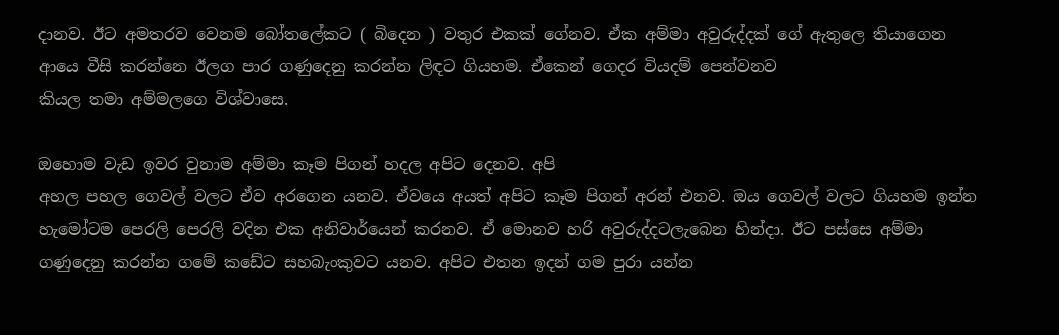දානව. ඊට අමතරව වෙනම බෝතලේකට ( බිදෙන ) වතුර එකක් ගේනව. ඒක අම්මා අවුරුද්දක් ගේ ඇතුලෙ තියාගෙන ආයෙ වීසි කරන්නෙ ඊලග පාර ගණුදෙනු කරන්න ලිඳට ගියහම. ඒකෙන් ගෙදර වියදම් පෙන්වනව
කියල තමා අම්මලගෙ විශ්වාසෙ.

ඔහොම වැඩ ඉවර වුනාම අම්මා කෑම පිගන් හදල අපිට දෙනව. අපි
අහල පහල ගෙවල් වලට ඒව අරගෙන යනව. ඒවයෙ අයත් අපිට කෑම පිගන් අරන් එනව. ඔය ගෙවල් වලට ගියහම ඉන්න හැමෝටම පෙරලි පෙරලි වදින එක අනිවාර්යෙන් කරනව. ඒ මොනව හරි අවුරුද්දටලැබෙන හින්දා. ඊට පස්සෙ අම්මා ගණුදෙනු කරන්න ගමේ කඩේට සහබැංකුවට යනව. අපිට එතන ඉදන් ගම පුරා යන්න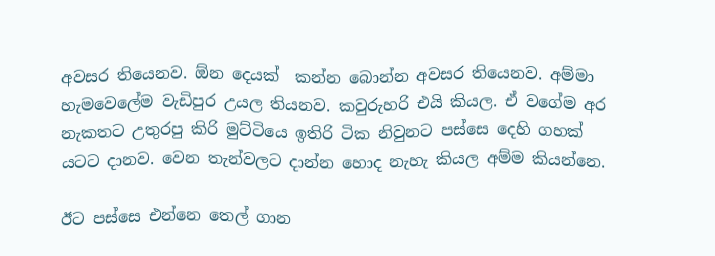අවසර තියෙනව. ඕන දෙයක්  කන්න බොන්න අවසර තියෙනව. අම්මා හැමවෙලේම වැඩිපුර උයල තියනව. කවුරුහරි එයි කියල. ඒ වගේම අර නැකතට උතුරපු කිරි මුට්ටියෙ ඉතිරි ටික නිවුනට පස්සෙ දෙහි ගහක් යටට දානව. වෙන තැන්වලට දාන්න හොද නැහැ කියල අම්ම කියන්නෙ.

ඊට පස්සෙ එන්නෙ තෙල් ගාන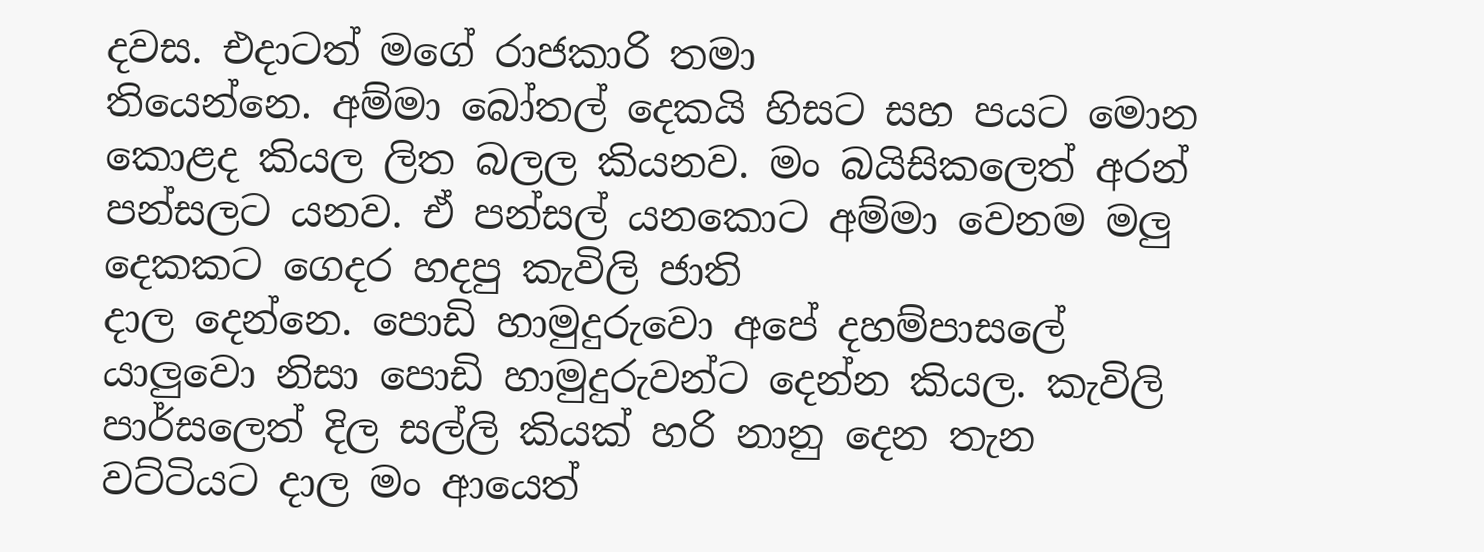දවස. එදාටත් මගේ රාජකාරි තමා
තියෙන්නෙ. අම්මා බෝතල් දෙකයි හිසට සහ පයට මොන කොළද කියල ලිත බලල කියනව. මං බයිසිකලෙත් අරන් පන්සලට යනව. ඒ පන්සල් යනකොට අම්මා වෙනම මලු දෙකකට ගෙදර හදපු කැවිලි ජාති
දාල දෙන්නෙ. පොඩි හාමුදුරුවො අපේ දහම්පාසලේ යාලුවො නිසා පොඩි හාමුදුරුවන්ට දෙන්න කියල. කැවිලි පාර්සලෙත් දිල සල්ලි කියක් හරි නානු දෙන තැන වට්ටියට දාල මං ආයෙත්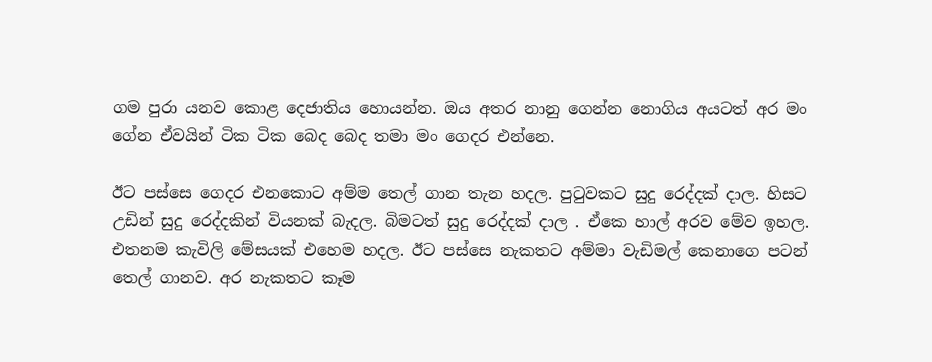ගම පුරා යනව කොළ දෙජාතිය හොයන්න. ඔය අතර නානු ගෙන්න නොගිය අයටත් අර මං
ගේන ඒවයින් ටික ටික බෙද බෙද තමා මං ගෙදර එන්නෙ.

ඊට පස්සෙ ගෙදර එනකොට අම්ම තෙල් ගාන තැන හදල. පුටුවකට සුදු රෙද්දක් දාල. හිසට උඩින් සුදු රෙද්දකින් වියනක් බැදල. බිමටත් සුදු රෙද්දක් දාල . ඒකෙ හාල් අරව මේව ඉහල. එතනම කැවිලි මේසයක් එහෙම හදල. ඊට පස්සෙ නැකතට අම්මා වැඩිමල් කෙනාගෙ පටන් තෙල් ගානව. අර නැකතට කෑම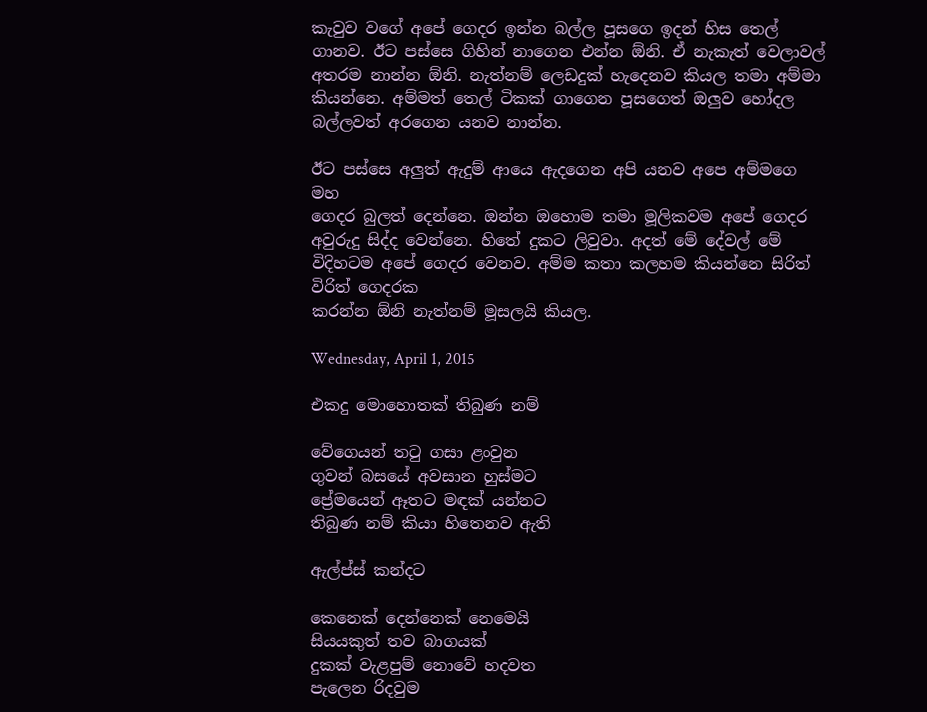කැවුව වගේ අපේ ගෙදර ඉන්න බල්ල පූසගෙ ඉදන් හිස තෙල් ගානව. ඊට පස්සෙ ගිහින් නාගෙන එන්න ඕනි. ඒ නැකැත් වෙලාවල් අතරම නාන්න ඕනි. නැත්නම් ලෙඩදුක් හැදෙනව කියල තමා අම්මා කියන්නෙ. අම්මත් තෙල් ටිකක් ගාගෙන පූසගෙත් ඔලුව හෝදල බල්ලවත් අරගෙන යනව නාන්න.

ඊට පස්සෙ අලුත් ඇදුම් ආයෙ ඇදගෙන අපි යනව අපෙ අම්මගෙ මහ
ගෙදර බුලත් දෙන්නෙ. ඔන්න ඔහොම තමා මූලිකවම අපේ ගෙදර අවුරුදු සිද්ද වෙන්නෙ. හිතේ දුකට ලිවුවා. අදත් මේ දේවල් මේ විදිහටම අපේ ගෙදර වෙනව. අම්ම කතා කලහම කියන්නෙ සිරිත් විරිත් ගෙදරක
කරන්න ඕනි නැත්නම් මූසලයි කියල.

Wednesday, April 1, 2015

එකදු මොහොතක් තිබුණ නම්

වේගෙයන් තටු ගසා ළංවුන
ගුවන් බසයේ අවසාන හුස්මට
ප්‍රේමයෙන් ඈතට මඳක් යන්නට
තිබුණ නම් කියා හිතෙනව ඇති

ඇල්ප්ස් කන්දට

කෙනෙක් දෙන්නෙක් නෙමෙයි
සියයකුත් තව බාගයක්
දුකක් වැළපුම් නොවේ හදවත
පැලෙන රිදවුම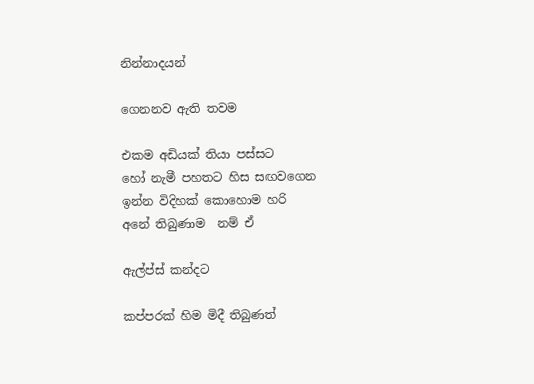නින්නාදයන්

ගෙනනව ඇති තවම

එකම අඩියක් තියා පස්සට
හෝ නැමී පහතට හිස සඟවගෙන
ඉන්න විදිහක් කොහොම හරි
අනේ තිබුණාම  නම් ඒ

ඇල්ප්ස් කන්දට

කප්පරක් හිම මිදී තිබුණත්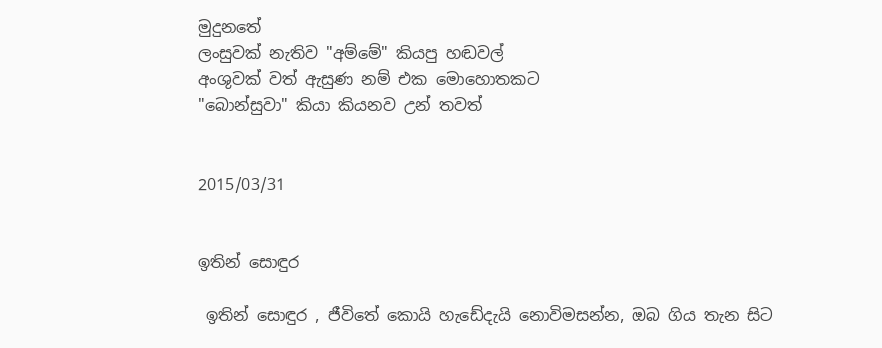මුදුනතේ
ලංසුවක් නැතිව "අම්මේ" කියපු හඬවල්
අංශුවක් වත් ඇසුණ නම් එක මොහොතකට
"බොන්සුවා" කියා කියනව උන් තවත්


2015/03/31


ඉතින් සොඳුර

 ඉතින් සොඳුර , ජීවිතේ කොයි හැඩේදැයි නොවිමසන්න, ඔබ ගිය තැන සිට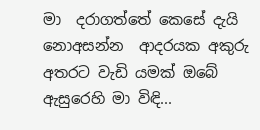මා  දරාගත්තේ කෙසේ දැයි නොඅසන්න  ආදරයක අකුරු අතරට වැඩි යමක් ඔබේ ඇසුරෙහි මා විඳි...